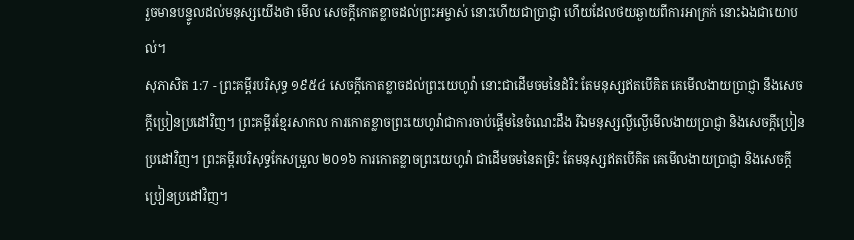រួចមានបន្ទូលដល់មនុស្សយើងថា មើល សេចក្ដីកោតខ្លាចដល់ព្រះអម្ចាស់ នោះហើយជាប្រាជ្ញា ហើយដែលថយឆ្ងាយពីការអាក្រក់ នោះឯងជាយោបល់។
សុភាសិត 1:7 - ព្រះគម្ពីរបរិសុទ្ធ ១៩៥៤ សេចក្ដីកោតខ្លាចដល់ព្រះយេហូវ៉ា នោះជាដើមចមនៃដំរិះ តែមនុស្សឥតបើគិត គេមើលងាយប្រាជ្ញា នឹងសេចក្ដីប្រៀនប្រដៅវិញ។ ព្រះគម្ពីរខ្មែរសាកល ការកោតខ្លាចព្រះយេហូវ៉ាជាការចាប់ផ្ដើមនៃចំណេះដឹង រីឯមនុស្សល្ងីល្ងើមើលងាយប្រាជ្ញា និងសេចក្ដីប្រៀនប្រដៅវិញ។ ព្រះគម្ពីរបរិសុទ្ធកែសម្រួល ២០១៦ ការកោតខ្លាចព្រះយេហូវ៉ា ជាដើមចមនៃតម្រិះ តែមនុស្សឥតបើគិត គេមើលងាយប្រាជ្ញា និងសេចក្ដីប្រៀនប្រដៅវិញ។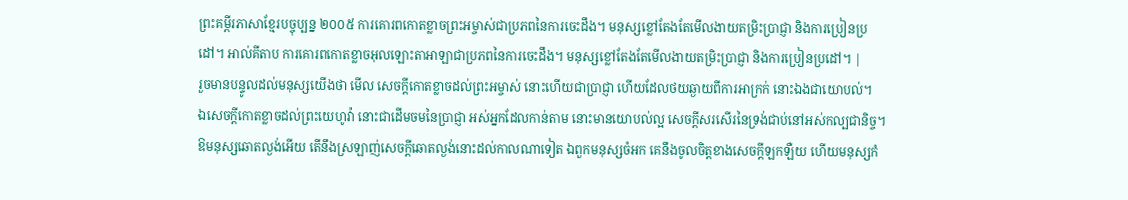ព្រះគម្ពីរភាសាខ្មែរបច្ចុប្បន្ន ២០០៥ ការគោរពកោតខ្លាចព្រះអម្ចាស់ជាប្រភពនៃការចេះដឹង។ មនុស្សខ្លៅតែងតែមើលងាយតម្រិះប្រាជ្ញា និងការប្រៀនប្រដៅ។ អាល់គីតាប ការគោរពកោតខ្លាចអុលឡោះតាអាឡាជាប្រភពនៃការចេះដឹង។ មនុស្សខ្លៅតែងតែមើលងាយតម្រិះប្រាជ្ញា និងការប្រៀនប្រដៅ។ |
រួចមានបន្ទូលដល់មនុស្សយើងថា មើល សេចក្ដីកោតខ្លាចដល់ព្រះអម្ចាស់ នោះហើយជាប្រាជ្ញា ហើយដែលថយឆ្ងាយពីការអាក្រក់ នោះឯងជាយោបល់។
ឯសេចក្ដីកោតខ្លាចដល់ព្រះយេហូវ៉ា នោះជាដើមចមនៃប្រាជ្ញា អស់អ្នកដែលកាន់តាម នោះមានយោបល់ល្អ សេចក្ដីសរសើរនៃទ្រង់ជាប់នៅអស់កល្បជានិច្ច។
ឱមនុស្សឆោតល្ងង់អើយ តើនឹងស្រឡាញ់សេចក្ដីឆោតល្ងង់នោះដល់កាលណាទៀត ឯពួកមនុស្សចំអក គេនឹងចូលចិត្តខាងសេចក្ដីឡកឡឺយ ហើយមនុស្សកំ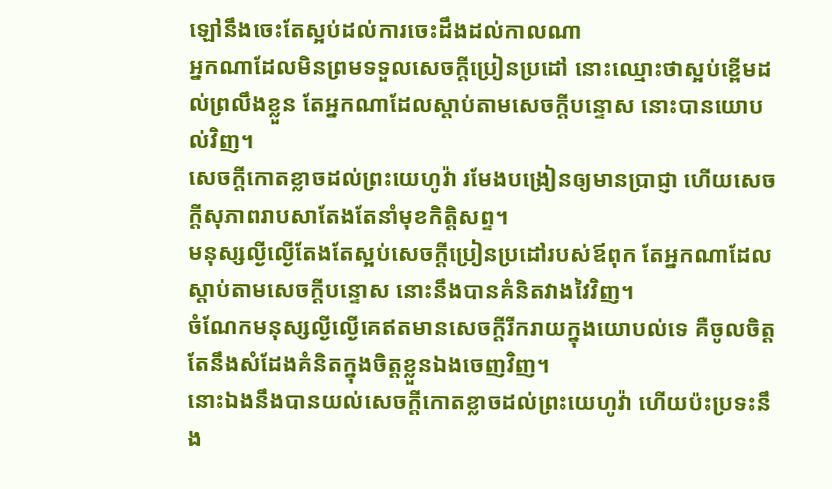ឡៅនឹងចេះតែស្អប់ដល់ការចេះដឹងដល់កាលណា
អ្នកណាដែលមិនព្រមទទួលសេចក្ដីប្រៀនប្រដៅ នោះឈ្មោះថាស្អប់ខ្ពើមដល់ព្រលឹងខ្លួន តែអ្នកណាដែលស្តាប់តាមសេចក្ដីបន្ទោស នោះបានយោបល់វិញ។
សេចក្ដីកោតខ្លាចដល់ព្រះយេហូវ៉ា រមែងបង្រៀនឲ្យមានប្រាជ្ញា ហើយសេចក្ដីសុភាពរាបសាតែងតែនាំមុខកិត្តិសព្ទ។
មនុស្សល្ងីល្ងើតែងតែស្អប់សេចក្ដីប្រៀនប្រដៅរបស់ឪពុក តែអ្នកណាដែលស្តាប់តាមសេចក្ដីបន្ទោស នោះនឹងបានគំនិតវាងវៃវិញ។
ចំណែកមនុស្សល្ងីល្ងើគេឥតមានសេចក្ដីរីករាយក្នុងយោបល់ទេ គឺចូលចិត្តតែនឹងសំដែងគំនិតក្នុងចិត្តខ្លួនឯងចេញវិញ។
នោះឯងនឹងបានយល់សេចក្ដីកោតខ្លាចដល់ព្រះយេហូវ៉ា ហើយប៉ះប្រទះនឹង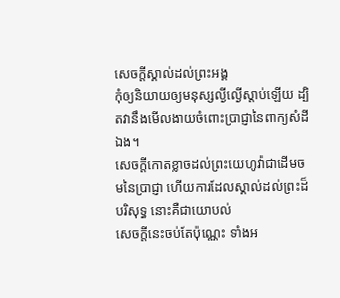សេចក្ដីស្គាល់ដល់ព្រះអង្គ
កុំឲ្យនិយាយឲ្យមនុស្សល្ងីល្ងើស្តាប់ឡើយ ដ្បិតវានឹងមើលងាយចំពោះប្រាជ្ញានៃពាក្យសំដីឯង។
សេចក្ដីកោតខ្លាចដល់ព្រះយេហូវ៉ាជាដើមចមនៃប្រាជ្ញា ហើយការដែលស្គាល់ដល់ព្រះដ៏បរិសុទ្ធ នោះគឺជាយោបល់
សេចក្ដីនេះចប់តែប៉ុណ្ណេះ ទាំងអ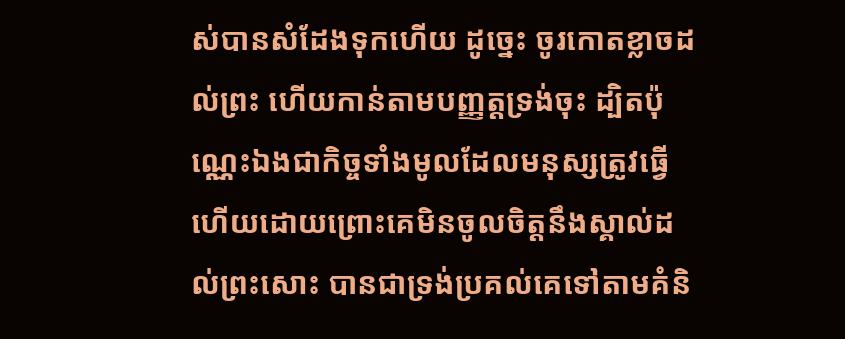ស់បានសំដែងទុកហើយ ដូច្នេះ ចូរកោតខ្លាចដល់ព្រះ ហើយកាន់តាមបញ្ញត្តទ្រង់ចុះ ដ្បិតប៉ុណ្ណេះឯងជាកិច្ចទាំងមូលដែលមនុស្សត្រូវធ្វើ
ហើយដោយព្រោះគេមិនចូលចិត្តនឹងស្គាល់ដល់ព្រះសោះ បានជាទ្រង់ប្រគល់គេទៅតាមគំនិ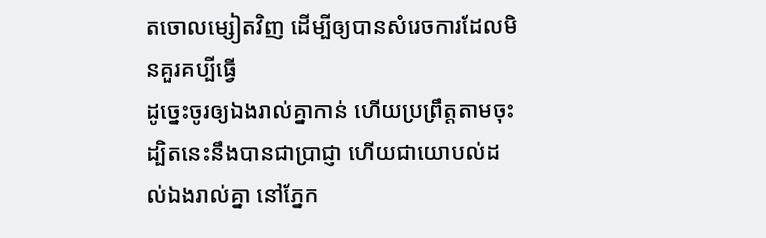តចោលម្សៀតវិញ ដើម្បីឲ្យបានសំរេចការដែលមិនគួរគប្បីធ្វើ
ដូច្នេះចូរឲ្យឯងរាល់គ្នាកាន់ ហើយប្រព្រឹត្តតាមចុះ ដ្បិតនេះនឹងបានជាប្រាជ្ញា ហើយជាយោបល់ដល់ឯងរាល់គ្នា នៅភ្នែក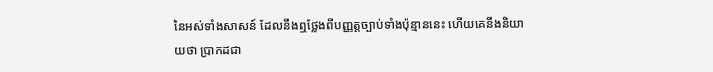នៃអស់ទាំងសាសន៍ ដែលនឹងឮថ្លែងពីបញ្ញត្តច្បាប់ទាំងប៉ុន្មាននេះ ហើយគេនឹងនិយាយថា ប្រាកដជា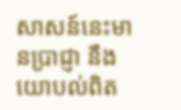សាសន៍នេះមានប្រាជ្ញា នឹងយោបល់ពិត